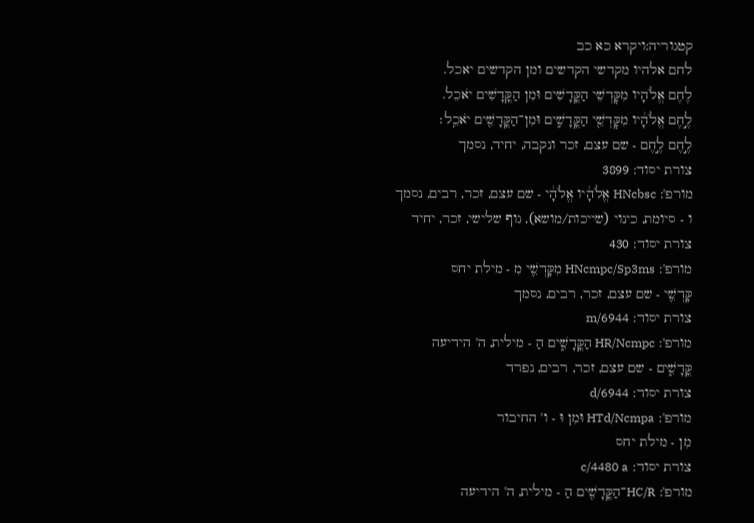קטגוריה:ויקרא כא כב
לחם אלהיו מקדשי הקדשים ומן הקדשים יאכל.
לֶחֶם אֱלֹהָיו מִקׇּדְשֵׁי הַקֳּדָשִׁים וּמִן הַקֳּדָשִׁים יֹאכֵל.
לֶ֣חֶם אֱלֹהָ֔יו מִקׇּדְשֵׁ֖י הַקֳּדָשִׁ֑ים וּמִן־הַקֳּדָשִׁ֖ים יֹאכֵֽל׃
לֶ֣חֶם לֶ֣חֶם - שם עצם, זכר ונקבה, יחיד, נסמך
צורת יסוד: 3899
מורפ': HNcbsc אֱלֹהָ֔יו אֱלֹהָ֔י - שם עצם, זכר, רבים, נסמך
ו - סיומת, כינוי (שייכות/מושא), גוף שלישי, זכר, יחיד
צורת יסוד: 430
מורפ': HNcmpc/Sp3ms מִקָּדְשֵׁ֖י מִ - מילת יחס
קָּדְשֵׁ֖י - שם עצם, זכר, רבים, נסמך
צורת יסוד: m/6944
מורפ': HR/Ncmpc הַקֳּדָשִׁ֑ים הַ - מילית, ה' הידיעה
קֳּדָשִׁ֑ים - שם עצם, זכר, רבים, נפרד
צורת יסוד: d/6944
מורפ': HTd/Ncmpa וּמִן וּ - ו' החיבור
מִן - מילת יחס
צורת יסוד: c/4480 a
מורפ': HC/R־הַקֳּדָשִׁ֖ים הַ - מילית, ה' הידיעה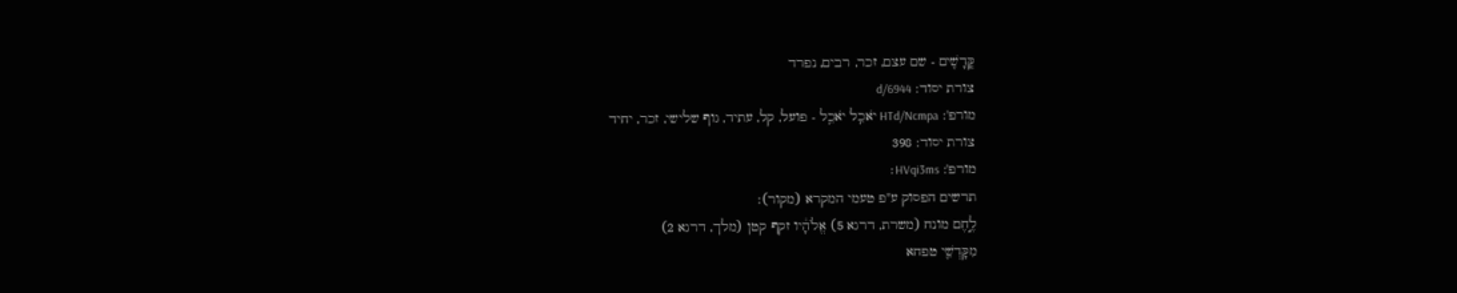קֳּדָשִׁ֖ים - שם עצם, זכר, רבים, נפרד
צורת יסוד: d/6944
מורפ': HTd/Ncmpa יֹאכֵֽל יֹאכֵֽל - פועל, קל, עתיד, גוף שלישי, זכר, יחיד
צורת יסוד: 398
מורפ': HVqi3ms׃
תרשים הפסוק ע"פ טעמי המקרא (מקור):
לֶ֣חֶם מונח (משרת, דרגא 5) אֱלֹהָ֔יו זקף קטן (מלך, דרגא 2)
מִקָּדְשֵׁ֖י טפחא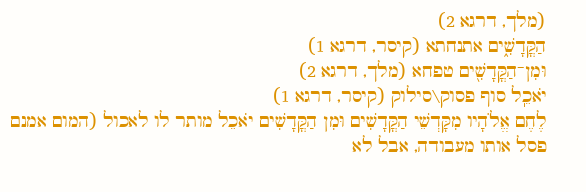(מלך, דרגא 2)
הַקֳּדָשִׁ֑ים אתנחתא (קיסר, דרגא 1)
וּמִן־הַקֳּדָשִׁ֖ים טפחא (מלך, דרגא 2)
יֹאכֵֽל סוף פסוק\סילוק (קיסר, דרגא 1)
לֶחֶם אֱלֹהָיו מִקָּדְשֵׁי הַקֳּדָשִׁים וּמִן הַקֳּדָשִׁים יֹאכֵל מותר לו לאכול (המום אמנם פסל אותו מעבודה, אבל לא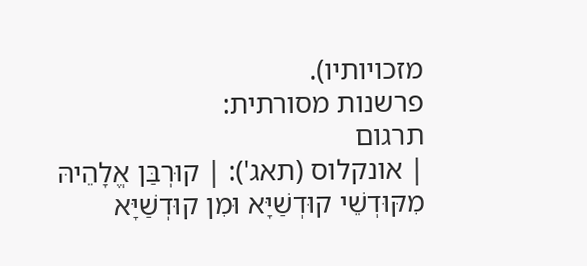מזכויותיו).
פרשנות מסורתית:
תרגום
| אונקלוס (תאג'): | קוּרְבַּן אֱלָהֵיהּ מִקּוּדְשֵׁי קוּדְשַׁיָּא וּמִן קוּדְשַׁיָּא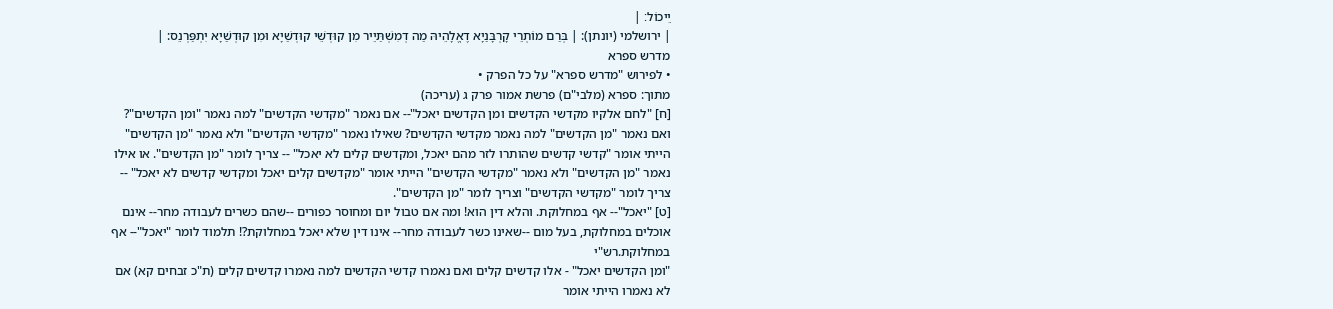יֵיכוֹל׃ |
| ירושלמי (יונתן): | בְּרַם מוֹתְרֵי קָרְבָּנַיָא דֶאֱלָהֵיהּ מַה דְמִשְׁתַּיֵיר מִן קוּדְשֵׁי קוּדְשַׁיָא וּמִן קוּדְשַׁיָא יִתְפַּרְנֵס: |
מדרש ספרא
• לפירוש "מדרש ספרא" על כל הפרק •
מתוך: ספרא (מלבי"ם) פרשת אמור פרק ג (עריכה)
[ח] "לחם אלקיו מקדשי הקדשים ומן הקדשים יאכל"-- אם נאמר "מקדשי הקדשים" למה נאמר "ומן הקדשים"? ואם נאמר "מן הקדשים" למה נאמר מקדשי הקדשים? שאילו נאמר "מקדשי הקדשים" ולא נאמר "מן הקדשים" הייתי אומר "קדשי קדשים שהותרו לזר מהם יאכל, ומקדשים קלים לא יאכל" -- צריך לומר "מן הקדשים". או אילו נאמר "מן הקדשים" ולא נאמר "מקדשי הקדשים" הייתי אומר "מקדשים קלים יאכל ומקדשי קדשים לא יאכל" -- צריך לומר "מקדשי הקדשים" וצריך לומר "מן הקדשים".
[ט] "יאכל"-- אף במחלוקת. והלא דין הוא! ומה אם טבול יום ומחוסר כפורים --שהם כשרים לעבודה מחר-- אינם אוכלים במחלוקת, בעל מום --שאינו כשר לעבודה מחר-- אינו דין שלא יאכל במחלוקת?! תלמוד לומר "יאכל"-- אף במחלוקת.רש"י
"ומן הקדשים יאכל" - אלו קדשים קלים ואם נאמרו קדשי הקדשים למה נאמרו קדשים קלים (ת"כ זבחים קא) אם לא נאמרו הייתי אומר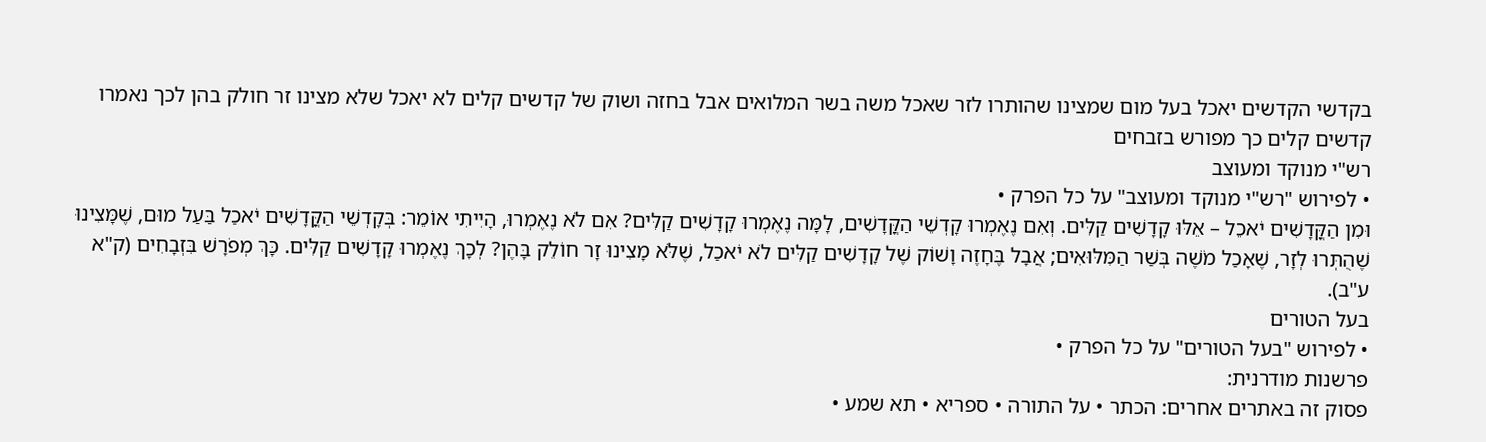בקדשי הקדשים יאכל בעל מום שמצינו שהותרו לזר שאכל משה בשר המלואים אבל בחזה ושוק של קדשים קלים לא יאכל שלא מצינו זר חולק בהן לכך נאמרו קדשים קלים כך מפורש בזבחים
רש"י מנוקד ומעוצב
• לפירוש "רש"י מנוקד ומעוצב" על כל הפרק •
וּמִן הַקֳּדָשִׁים יֹאכֵל – אֵלּוּ קָדָשִׁים קַלִּים. וְאִם נֶאֶמְרוּ קָדְשֵׁי הַקֳּדָשִׁים, לָמָּה נֶאֶמְרוּ קָדָשִׁים קַלִּים? אִם לֹא נֶאֶמְרוּ, הָיִיתִי אוֹמֵר: בְּקָדְשֵׁי הַקֳּדָשִׁים יֹאכַל בַּעַל מוּם, שֶׁמָּצִינוּ שֶׁהֻתְּרוּ לְזָר, שֶׁאָכַל מֹשֶׁה בְּשַׁר הַמִּלּוּאִים; אֲבָל בֶּחָזֶה וָשׁוֹק שֶׁל קָדָשִׁים קַלִּים לֹא יֹאכַל, שֶׁלֹּא מָצִינוּ זָר חוֹלֵק בָּהֶן? לְכָךְ נֶאֶמְרוּ קָדָשִׁים קַלִּים. כָּךְ מְפֹרָשׁ בִּזְבָחִים (ק"א ע"ב).
בעל הטורים
• לפירוש "בעל הטורים" על כל הפרק •
פרשנות מודרנית:
פסוק זה באתרים אחרים: הכתר • על התורה • ספריא • תא שמע •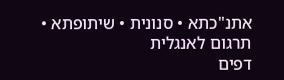אתנ"כתא • סנונית • שיתופתא • תרגום לאנגלית
דפים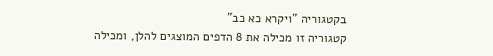בקטגוריה "ויקרא כא כב"
קטגוריה זו מכילה את 8 הדפים המוצגים להלן, ומכילה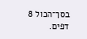בסך־הכול 8 דפים.